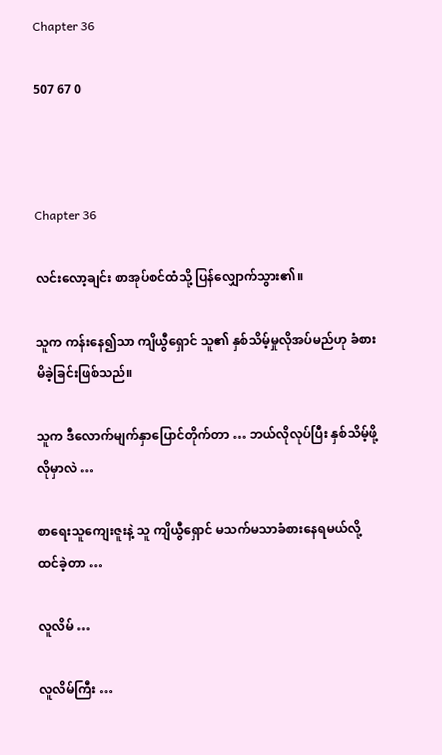Chapter 36

507 67 0



Chapter 36

လင်းလော့ချင်း စာအုပ်စင်ထံသို့ ပြန်လျှောက်သွား၏။

သူက ကန်းနေ၍သာ ကျိယွီရှောင် သူ၏ နှစ်သိမ့်မှုလိုအပ်မည်ဟု ခံစားမိခဲ့ခြင်းဖြစ်သည်။

သူက ဒီလောက်မျက်နှာပြောင်တိုက်တာ … ဘယ်လိုလုပ်ပြီး နှစ်သိမ့်ဖို့လိုမှာလဲ …

စာရေးသူကျေးဇူးနဲ့ သူ ကျိယွီရှောင် မသက်မသာခံစားနေရမယ်လို့ ထင်ခဲ့တာ …

လူလိမ် …

လူလိမ်ကြီး …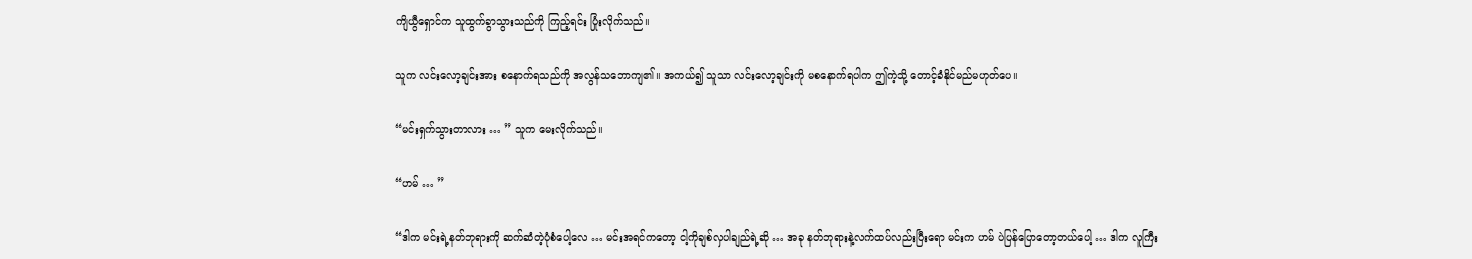ကျိယွီရှောင်က သူထွက်ခွာသွားသည်ကို ကြည့်ရင်း ပြုံးလိုက်သည်။

သူက လင်းလော့ချင်းအား စနောက်ရသည်ကို အလွန်သဘောကျ၏။ အကယ်၍ သူသာ လင်းလော့ချင်းကို မစနောက်ရပါက ဤကဲ့သို့ တောင့်ခံနိုင်မည်မဟုတ်ပေ။

“မင်းရှက်သွားတာလား … ” သူက မေးလိုက်သည်။

“ဟမ် … ”

“ဒါက မင်းရဲ့နတ်ဘုရားကို ဆက်ဆံတဲ့ပုံစံပေါ့လေ … မင်းအရင်ကတော့ ငါ့ကိုချစ်လှပါချည်ရဲ့ဆို … အခု နတ်ဘုရားနဲ့လက်ထပ်လည်းပြီးရော မင်းက ဟမ် ပဲပြန်ပြောတော့တယ်ပေါ့ … ဒါက လူကြီး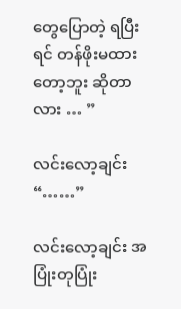တွေပြောတဲ့ ရပြီးရင် တန်ဖိုးမထားတော့ဘူး ဆိုတာလား … ”

လင်းလော့ချင်း “……”

လင်းလော့ချင်း အပြုံးတုပြုံး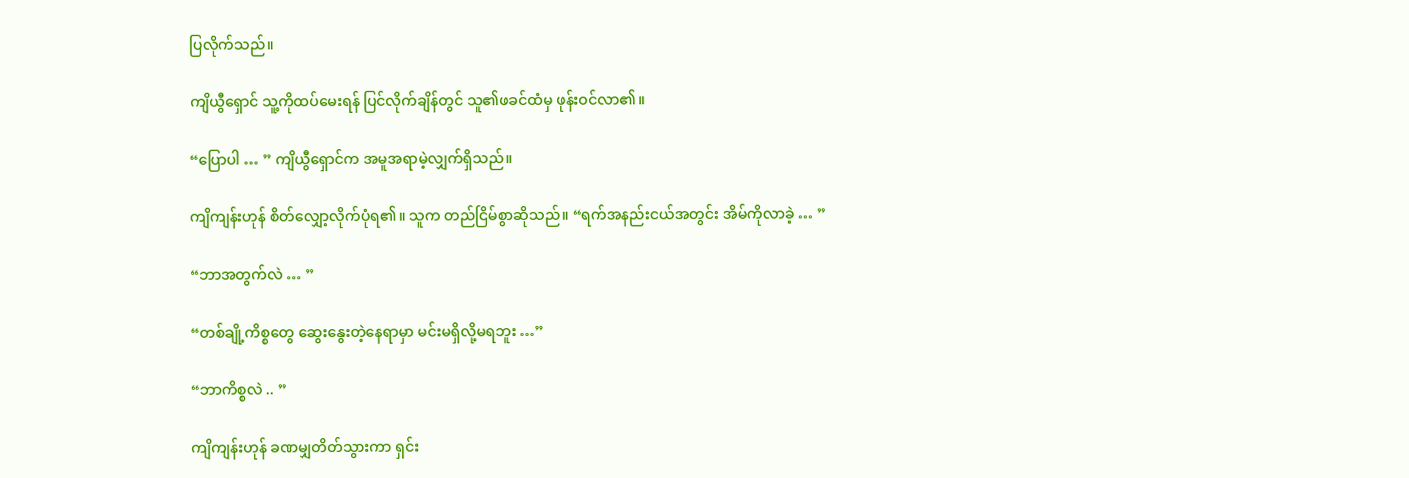ပြလိုက်သည်။

ကျိယွီရှောင် သူ့ကိုထပ်မေးရန် ပြင်လိုက်ချိန်တွင် သူ၏ဖခင်ထံမှ ဖုန်းဝင်လာ၏။

“ပြောပါ … ” ကျိယွီရှောင်က အမူအရာမဲ့လျှက်ရှိသည်။

ကျိကျန်းဟုန် စိတ်လျှော့လိုက်ပုံရ၏။ သူက တည်ငြိမ်စွာဆိုသည်။ “ရက်အနည်းငယ်အတွင်း အိမ်ကိုလာခဲ့ … ”

“ဘာအတွက်လဲ … ”

“တစ်ချို့ကိစ္စတွေ ဆွေးနွေးတဲ့နေရာမှာ မင်းမရှိလို့မရဘူး …”

“ဘာကိစ္စလဲ .. ”

ကျိကျန်းဟုန် ခဏမျှတိတ်သွားကာ ရှင်း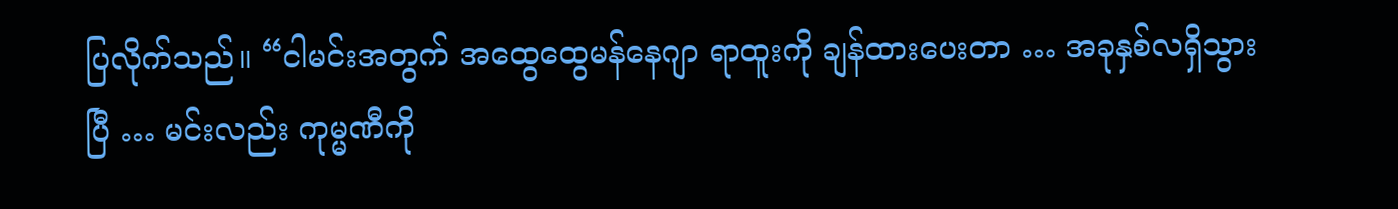ပြလိုက်သည်။ “ငါမင်းအတွက် အထွေထွေမန်နေဂျာ ရာထူးကို ချန်ထားပေးတာ … အခုနှစ်လရှိသွားပြီ … မင်းလည်း ကုမ္မဏီကို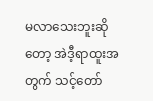မလာသေးဘူးဆိုတော့ အဲဒီ့ရာထူးအတွက် သင့်တော်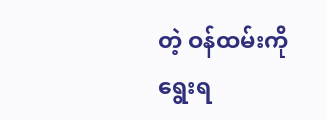တဲ့ ဝန်ထမ်းကို ရွေးရ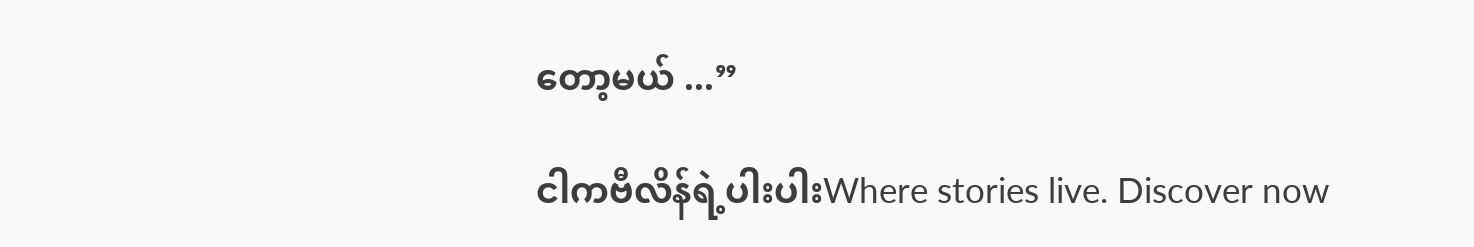တော့မယ် ...”

ငါကဗီလိန်ရဲ့ပါးပါးWhere stories live. Discover now